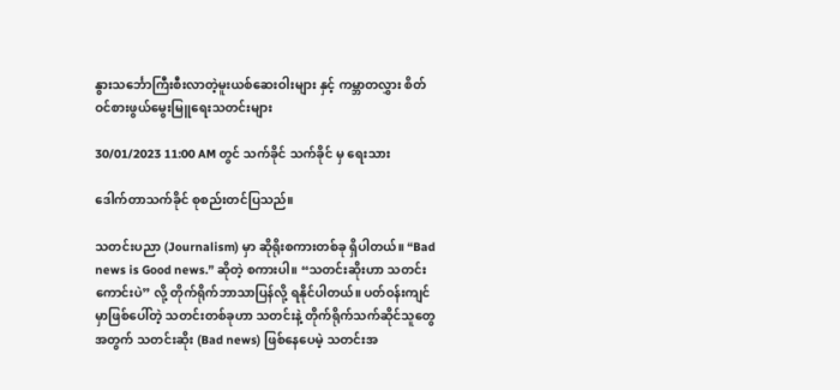နွားသင်္ဘောကြီးစီးလာတဲ့မူးယစ်ဆေးဝါးများ နှင့် ကမ္ဘာတလွှား စိတ်ဝင်စားဖွယ်မွေးမြူရေးသတင်းများ

30/01/2023 11:00 AM တွင် သက်ခိုင် သက်ခိုင် မှ ရေးသား

ဒေါက်တာသက်ခိုင် စုစည်းတင်ပြသည်။

သတင်းပညာ (Journalism) မှာ ဆိုရိုးစကားတစ်ခု ရှိပါတယ်။ “Bad news is Good news.” ဆိုတဲ့ စကားပါ။ “သတင်းဆိုးဟာ သတင်းကောင်းပဲ” လို့ တိုက်ရိုက်ဘာသာပြန်လို့ ရနိုင်ပါတယ်။ ပတ်ဝန်းကျင်မှာဖြစ်ပေါ်တဲ့ သတင်းတစ်ခုဟာ သတင်းနဲ့ တိုက်ရိုက်သက်ဆိုင်သူတွေအတွက် သတင်းဆိုး (Bad news) ဖြစ်နေပေမဲ့ သတင်းအ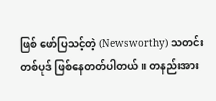ဖြစ် ဖော်ပြသင့်တဲ့ (Newsworthy) သတင်းတစ်ပုဒ် ဖြစ်နေတတ်ပါတယ်။ တနည်းအား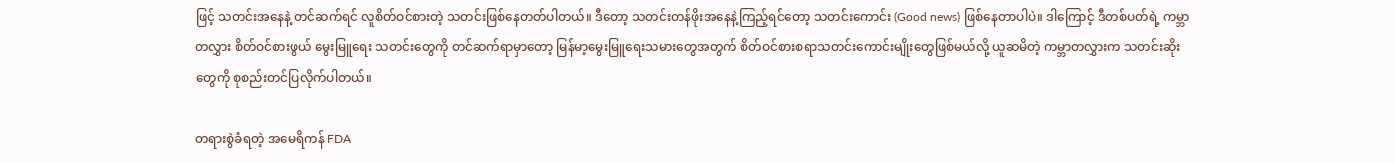ဖြင့် သတင်းအနေနဲ့ တင်ဆက်ရင် လူစိတ်ဝင်စားတဲ့ သတင်းဖြစ်နေတတ်ပါတယ်။ ဒီတော့ သတင်းတန်ဖိုးအနေနဲ့ကြည့်ရင်တော့ သတင်းကောင်း (Good news) ဖြစ်နေတာပါပဲ။ ဒါကြောင့် ဒီတစ်ပတ်ရဲ့ ကမ္ဘာတလွှား စိတ်ဝင်စားဖွယ် မွေးမြူရေး သတင်းတွေကို တင်ဆက်ရာမှာတော့ မြန်မာ့မွေးမြူရေးသမားတွေအတွက် စိတ်ဝင်စားစရာသတင်းကောင်းမျိုးတွေဖြစ်မယ်လို့ ယူဆမိတဲ့ ကမ္ဘာတလွှားက သတင်းဆိုးတွေကို စုစည်းတင်ပြလိုက်ပါတယ်။

တရားစွဲခံရတဲ့ အမေရိကန် FDA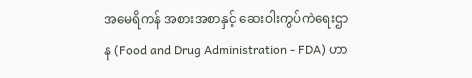အမေရိကန် အစားအစာနှင့် ဆေးဝါးကွပ်ကဲရေးဌာန (Food and Drug Administration - FDA) ဟာ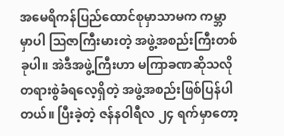အမေရိကန်ပြည်ထောင်စုမှာသာမက ကမ္ဘာမှာပါ သြဇာကြီးမားတဲ့ အဖွဲ့အစည်းကြီးတစ်ခုပါ။ အဲဒီအဖွဲ့ကြီးဟာ မကြာခဏဆိုသလို တရားစွဲခံရလေ့ရှိတဲ့ အဖွဲ့အစည်းဖြစ်ပြန်ပါတယ်။ ပြီးခဲ့တဲ့ ဇန်နဝါရီလ ၂၄ ရက်မှာတော့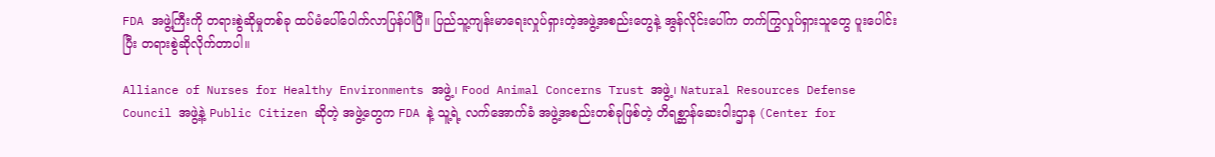FDA အဖွဲ့ကြီးကို တရားစွဲဆိုမှုတစ်ခု ထပ်မံပေါ်ပေါက်လာပြန်ပါပြီ။ ပြည်သူ့ကျန်းမာရေးလှုပ်ရှားတဲ့အဖွဲ့အစည်းတွေနဲ့ အွန်လိုင်းပေါ်က တက်ကြွလှုပ်ရှားသူတွေ ပူးပေါင်းပြီး တရားစွဲဆိုလိုက်တာပါ။

Alliance of Nurses for Healthy Environments အဖွဲ့၊ Food Animal Concerns Trust အဖွဲ့၊ Natural Resources Defense Council အဖွဲ့နဲ့ Public Citizen ဆိုတဲ့ အဖွဲ့တွေက FDA နဲ့ သူ့ရဲ့ လက်အောက်ခံ အဖွဲ့အစည်းတစ်ခုဖြစ်တဲ့ တိရစ္ဆာန်ဆေးဝါးဌာန (Center for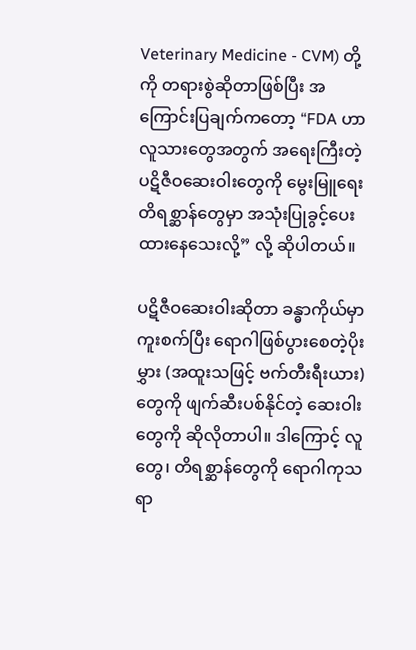Veterinary Medicine - CVM) တို့ကို တရားစွဲဆိုတာဖြစ်ပြီး အကြောင်းပြချက်ကတော့ “FDA ဟာ လူသားတွေအတွက် အရေးကြီးတဲ့ ပဋိဇီဝဆေးဝါးတွေကို မွေးမြူရေးတိရစ္ဆာန်တွေမှာ အသုံးပြုခွင့်ပေးထားနေသေးလို့” လို့ ဆိုပါတယ်။

ပဋိဇီဝဆေးဝါးဆိုတာ ခန္ဓာကိုယ်မှာ ကူးစက်ပြီး ရောဂါဖြစ်ပွားစေတဲ့ပိုးမွှား (အထူးသဖြင့် ဗက်တီးရီးယား)တွေကို ဖျက်ဆီးပစ်နိုင်တဲ့ ဆေးဝါးတွေကို ဆိုလိုတာပါ။ ဒါကြောင့် လူတွေ၊ တိရစ္ဆာန်တွေကို ရောဂါကုသရာ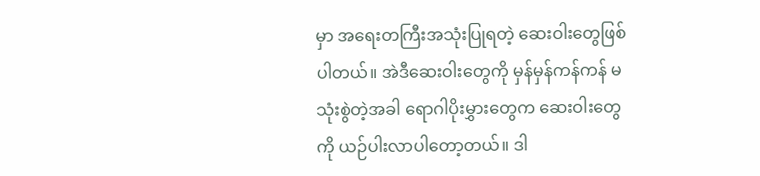မှာ အရေးတကြီးအသုံးပြုရတဲ့ ဆေးဝါးတွေဖြစ်ပါတယ်။ အဲဒီဆေးဝါးတွေကို မှန်မှန်ကန်ကန် မသုံးစွဲတဲ့အခါ ရောဂါပိုးမွှားတွေက ဆေးဝါးတွေကို ယဉ်ပါးလာပါတော့တယ်။ ဒါ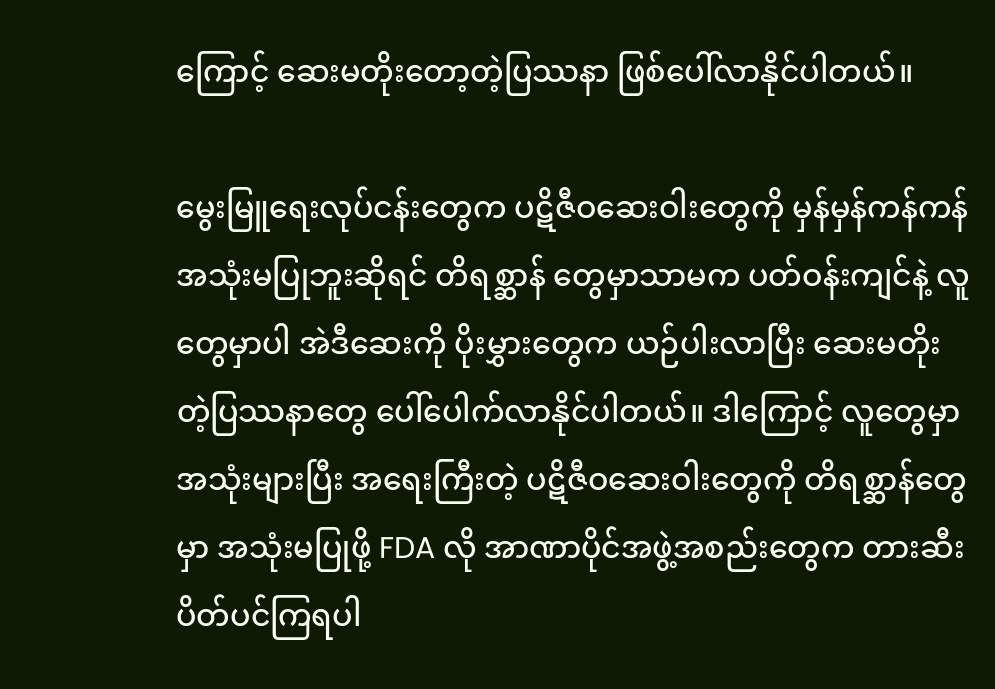ကြောင့် ဆေးမတိုးတော့တဲ့ပြဿနာ ဖြစ်ပေါ်လာနိုင်ပါတယ်။

မွေးမြူရေးလုပ်ငန်းတွေက ပဋိဇီဝဆေးဝါးတွေကို မှန်မှန်ကန်ကန် အသုံးမပြုဘူးဆိုရင် တိရစ္ဆာန် တွေမှာသာမက ပတ်ဝန်းကျင်နဲ့ လူတွေမှာပါ အဲဒီဆေးကို ပိုးမွှားတွေက ယဉ်ပါးလာပြီး ဆေးမတိုးတဲ့ပြဿနာတွေ ပေါ်ပေါက်လာနိုင်ပါတယ်။ ဒါကြောင့် လူတွေမှာ အသုံးများပြီး အရေးကြီးတဲ့ ပဋိဇီဝဆေးဝါးတွေကို တိရစ္ဆာန်တွေမှာ အသုံးမပြုဖို့ FDA လို အာဏာပိုင်အဖွဲ့အစည်းတွေက တားဆီးပိတ်ပင်ကြရပါ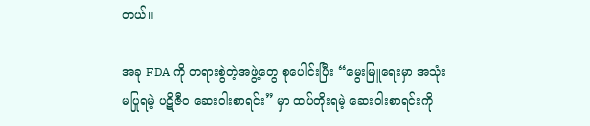တယ်။

အခု FDA ကို တရားစွဲတဲ့အဖွဲ့တွေ စုပေါင်းပြီး “မွေးမြူရေးမှာ အသုံးမပြုရမဲ့ ပဋိဇီဝ ဆေးဝါးစာရင်း” မှာ ထပ်တိုးရမဲ့ ဆေးဝါးစာရင်းကို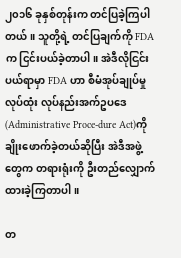၂၀၁၆ ခုနှစ်တုန်းက တင်ပြခဲ့ကြပါတယ်။ သူတို့ရဲ့ တင်ပြချက်ကို FDA က ငြင်းပယ်ခဲ့တာပါ။ အဲဒီလိုငြင်းပယ်ရာမှာ FDA ဟာ စီမံအုပ်ချုပ်မှု လုပ်ထုံး လုပ်နည်းအက်ဥပဒေ (Administrative Proce-dure Act)ကို ချိုးဖောက်ခဲ့တယ်ဆိုပြီး အဲဒီအဖွဲ့တွေက တရားရုံးကို ဦးတည်လျှောက်ထားခဲ့ကြတာပါ။

တ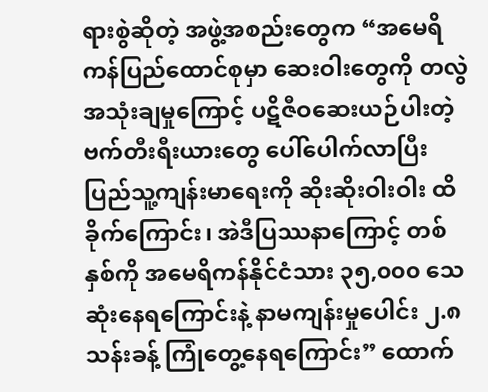ရားစွဲဆိုတဲ့ အဖွဲ့အစည်းတွေက “အမေရိကန်ပြည်ထောင်စုမှာ ဆေးဝါးတွေကို တလွဲအသုံးချမှုကြောင့် ပဋိဇီဝဆေးယဉ်ပါးတဲ့ ဗက်တီးရီးယားတွေ ပေါ်ပေါက်လာပြီး ပြည်သူ့ကျန်းမာရေးကို ဆိုးဆိုးဝါးဝါး ထိခိုက်ကြောင်း၊ အဲဒီပြဿနာကြောင့် တစ်နှစ်ကို အမေရိကန်နိုင်ငံသား ၃၅,၀၀၀ သေဆုံးနေရကြောင်းနဲ့ နာမကျန်းမှုပေါင်း ၂.၈ သန်းခန့် ကြုံတွေ့နေရကြောင်း” ထောက်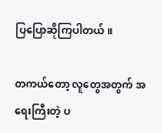ပြပြောဆိုကြပါတယ်။

တကယ်တော့ လူတွေအတွက် အရေးကြီးတဲ့ ပ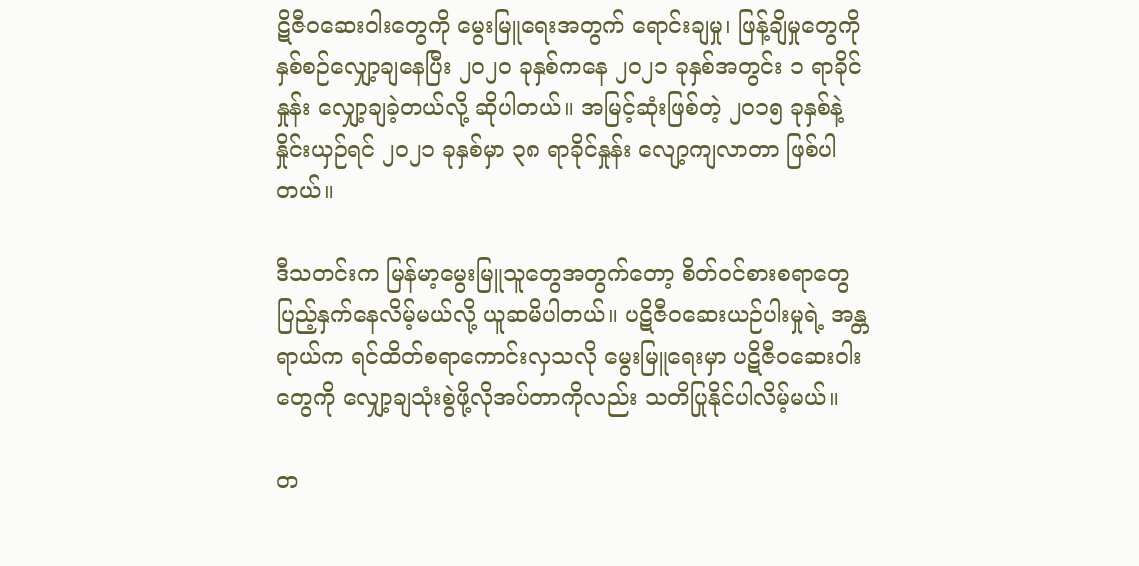ဋိဇီဝဆေးဝါးတွေကို မွေးမြူရေးအတွက် ရောင်းချမှု၊ ဖြန့်ချိမှုတွေကို နှစ်စဉ်လျှော့ချနေပြီး ၂၀၂၀ ခုနှစ်ကနေ ၂၀၂၁ ခုနှစ်အတွင်း ၁ ရာခိုင်နှုန်း လျှော့ချခဲ့တယ်လို့ ဆိုပါတယ်။ အမြင့်ဆုံးဖြစ်တဲ့ ၂၀၁၅ ခုနှစ်နဲ့ နှိုင်းယှဉ်ရင် ၂၀၂၁ ခုနှစ်မှာ ၃၈ ရာခိုင်နှုန်း လျော့ကျလာတာ ဖြစ်ပါတယ်။

ဒီသတင်းက မြန်မာ့မွေးမြူသူတွေအတွက်တော့ စိတ်ဝင်စားစရာတွေ ပြည့်နှက်နေလိမ့်မယ်လို့ ယူဆမိပါတယ်။ ပဋိဇီဝဆေးယဉ်ပါးမှုရဲ့ အန္တရာယ်က ရင်ထိတ်စရာကောင်းလှသလို မွေးမြူရေးမှာ ပဋိဇီဝဆေးဝါးတွေကို လျှော့ချသုံးစွဲဖို့လိုအပ်တာကိုလည်း သတိပြုနိုင်ပါလိမ့်မယ်။

တ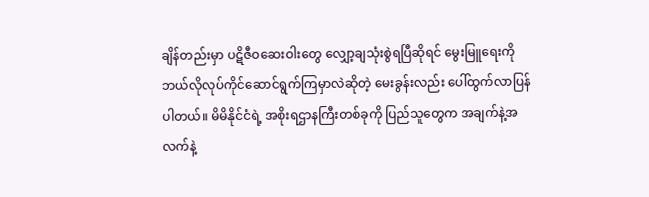ချိန်တည်းမှာ ပဋိဇီဝဆေးဝါးတွေ လျှော့ချသုံးစွဲရပြီဆိုရင် မွေးမြူရေးကို ဘယ်လိုလုပ်ကိုင်ဆောင်ရွက်ကြမှာလဲဆိုတဲ့ မေးခွန်းလည်း ပေါ်ထွက်လာပြန်ပါတယ်။ မိမိနိုင်ငံရဲ့ အစိုးရဌာနကြီးတစ်ခုကို ပြည်သူတွေက အချက်နဲ့အလက်နဲ့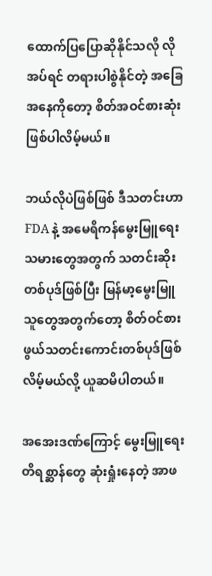ထောက်ပြပြောဆိုနိုင်သလို လိုအပ်ရင် တရားပါစွဲနိုင်တဲ့ အခြေအနေကိုတော့ စိတ်အဝင်စားဆုံး ဖြစ်ပါလိမ့်မယ်။

ဘယ်လိုပဲဖြစ်ဖြစ် ဒီသတင်းဟာ FDA နဲ့ အမေရိကန်မွေးမြူရေးသမားတွေအတွက် သတင်းဆိုးတစ်ပုဒ်ဖြစ်ပြီး မြန်မာ့မွေးမြူသူတွေအတွက်တော့ စိတ်ဝင်စားဖွယ်သတင်းကောင်းတစ်ပုဒ်ဖြစ်လိမ့်မယ်လို့ ယူဆမိပါတယ်။

အအေးဒဏ်ကြောင့် မွေးမြူရေးတိရစ္ဆာန်တွေ ဆုံးရှုံးနေတဲ့ အာဖ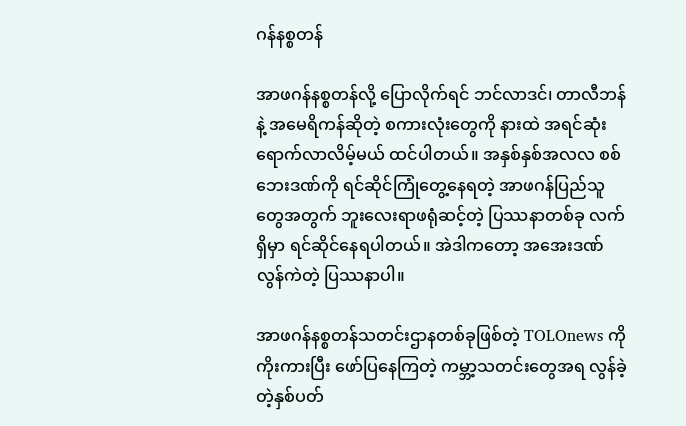ဂန်နစ္စတန်

အာဖဂန်နစ္စတန်လို့ ပြောလိုက်ရင် ဘင်လာဒင်၊ တာလီဘန်နဲ့ အမေရိကန်ဆိုတဲ့ စကားလုံးတွေကို နားထဲ အရင်ဆုံးရောက်လာလိမ့်မယ် ထင်ပါတယ်။ အနှစ်နှစ်အလလ စစ်ဘေးဒဏ်ကို ရင်ဆိုင်ကြုံတွေ့နေရတဲ့ အာဖဂန်ပြည်သူတွေအတွက် ဘူးလေးရာဖရုံဆင့်တဲ့ ပြဿနာတစ်ခု လက်ရှိမှာ ရင်ဆိုင်နေရပါတယ်။ အဲဒါကတော့ အအေးဒဏ် လွန်ကဲတဲ့ ပြဿနာပါ။

အာဖဂန်နစ္စတန်သတင်းဌာနတစ်ခုဖြစ်တဲ့ TOLOnews ကို ကိုးကားပြီး ဖော်ပြနေကြတဲ့ ကမ္ဘာ့သတင်းတွေအရ လွန်ခဲ့တဲ့နှစ်ပတ်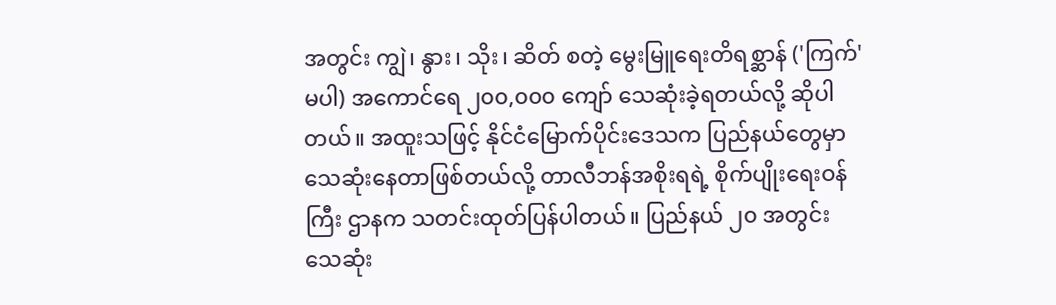အတွင်း ကျွဲ၊ နွား၊ သိုး၊ ဆိတ် စတဲ့ မွေးမြူရေးတိရစ္ဆာန် ('ကြက်' မပါ) အကောင်ရေ ၂၀၀,၀၀၀ ကျော် သေဆုံးခဲ့ရတယ်လို့ ဆိုပါတယ်။ အထူးသဖြင့် နိုင်ငံမြောက်ပိုင်းဒေသက ပြည်နယ်တွေမှာ သေဆုံးနေတာဖြစ်တယ်လို့ တာလီဘန်အစိုးရရဲ့ စိုက်ပျိုးရေးဝန်ကြီး ဌာနက သတင်းထုတ်ပြန်ပါတယ်။ ပြည်နယ် ၂၀ အတွင်း သေဆုံး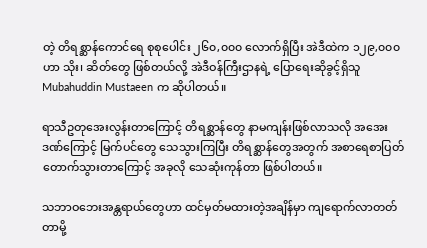တဲ့ တိရစ္ဆာန်ကောင်ရေ စုစုပေါင်း ၂၆၀,၀၀၀ လောက်ရှိပြီး အဲဒီထဲက ၁၂၉,၀၀၀ ဟာ သိုး၊ ဆိတ်တွေ ဖြစ်တယ်လို့ အဲဒီဝန်ကြီးဌာနရဲ့ ပြောရေးဆိုခွင့်ရှိသူ Mubahuddin Mustaeen က ဆိုပါတယ်။

ရာသီဥတုအေးလွန်းတာကြောင့် တိရစ္ဆာန်တွေ နာမကျန်းဖြစ်လာသလို အအေးဒဏ်ကြောင့် မြက်ပင်တွေ သေသွားကြပြီး တိရစ္ဆာန်တွေအတွက် အစာရေစာပြတ်တောက်သွားတာကြောင့် အခုလို သေဆုံးကုန်တာ ဖြစ်ပါတယ်။

သဘာဝဘေးအန္တရာယ်တွေဟာ ထင်မှတ်မထားတဲ့အချိန်မှာ ကျရောက်လာတတ်တာမို့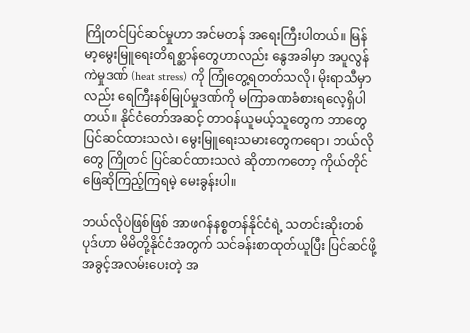ကြိုတင်ပြင်ဆင်မှုဟာ အင်မတန် အရေးကြီးပါတယ်။ မြန်မာ့မွေးမြူရေးတိရစ္ဆာန်တွေဟာလည်း နွေအခါမှာ အပူလွန်ကဲမှုဒဏ် (heat stress) ကို ကြုံတွေ့ရတတ်သလို၊ မိုးရာသီမှာလည်း ရေကြီးနစ်မြုပ်မှုဒဏ်ကို မကြာခဏခံစားရလေ့ရှိပါတယ်။ နိုင်ငံတော်အဆင့် တာဝန်ယူမယ့်သူတွေက ဘာတွေပြင်ဆင်ထားသလဲ၊ မွေးမြူရေးသမားတွေကရော၊ ဘယ်လိုတွေ ကြိုတင် ပြင်ဆင်ထားသလဲ ဆိုတာကတော့ ကိုယ်တိုင်ဖြေဆိုကြည့်ကြရမဲ့ မေးခွန်းပါ။

ဘယ်လိုပဲဖြစ်ဖြစ် အာဖဂန်နစ္စတန်နိုင်ငံရဲ့ သတင်းဆိုးတစ်ပုဒ်ဟာ မိမိတို့နိုင်ငံအတွက် သင်ခန်းစာထုတ်ယူပြီး ပြင်ဆင်ဖို့ အခွင့်အလမ်းပေးတဲ့ အ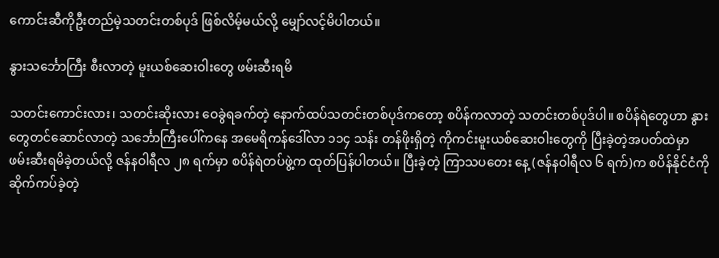ကောင်းဆီကိုဦးတည်မဲ့သတင်းတစ်ပုဒ် ဖြစ်လိမ့်မယ်လို့ မျှော်လင့်မိပါတယ်။

နွားသင်္ဘောကြီး စီးလာတဲ့ မူးယစ်ဆေးဝါးတွေ ဖမ်းဆီးရမိ

သတင်းကောင်းလား၊ သတင်းဆိုးလား ဝေခွဲရခက်တဲ့ နောက်ထပ်သတင်းတစ်ပုဒ်ကတော့ စပိန်ကလာတဲ့ သတင်းတစ်ပုဒ်ပါ။ စပိန်ရဲတွေဟာ နွားတွေတင်ဆောင်လာတဲ့ သင်္ဘောကြီးပေါ်ကနေ အမေရိကန်ဒေါ်လာ ၁၁၄ သန်း တန်ဖိုးရှိတဲ့ ကိုကင်းမူးယစ်ဆေးဝါးတွေကို ပြီးခဲ့တဲ့အပတ်ထဲမှာ ဖမ်းဆီးရမိခဲ့တယ်လို့ ဇန်နဝါရီလ ၂၈ ရက်မှာ စပိန်ရဲတပ်ဖွဲ့က ထုတ်ပြန်ပါတယ်။ ပြီးခဲ့တဲ့ ကြာသပတေး နေ့ (ဇန်နဝါရီလ ၆ ရက်)က စပိန်နိုင်ငံကို ဆိုက်ကပ်ခဲ့တဲ့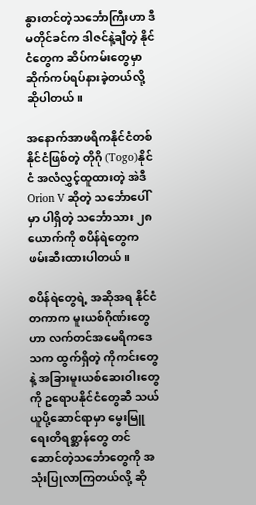နွားတင်တဲ့သင်္ဘောကြီးဟာ ဒီမတိုင်ခင်က ဒါဇင်နဲ့ချီတဲ့ နိုင်ငံတွေက ဆိပ်ကမ်းတွေမှာ ဆိုက်ကပ်ရပ်နားခဲ့တယ်လို့ ဆိုပါတယ်။

အနောက်အာဖရိကနိုင်ငံတစ်နိုင်ငံဖြစ်တဲ့ တိုဂို (Togo)နိုင်ငံ အလံလွှင့်ထူထားတဲ့ အဲဒီ Orion V ဆိုတဲ့ သင်္ဘောပေါ်မှာ ပါရှိတဲ့ သင်္ဘောသား ၂၈ ယောက်ကို စပိန်ရဲတွေက ဖမ်းဆီးထားပါတယ်။

စပိန်ရဲတွေရဲ့ အဆိုအရ နိုင်ငံတကာက မူးယစ်ဂိုဏ်းတွေဟာ လက်တင်အမေရိကဒေသက ထွက်ရှိတဲ့ ကိုကင်းတွေနဲ့ အခြားမူးယစ်ဆေးဝါးတွေကို ဥရောပနိုင်ငံတွေဆီ သယ်ယူပို့ဆောင်ရာမှာ မွေးမြူရေးတိရစ္ဆာန်တွေ တင်ဆောင်တဲ့သင်္ဘောတွေကို အသုံးပြုလာကြတယ်လို့ ဆို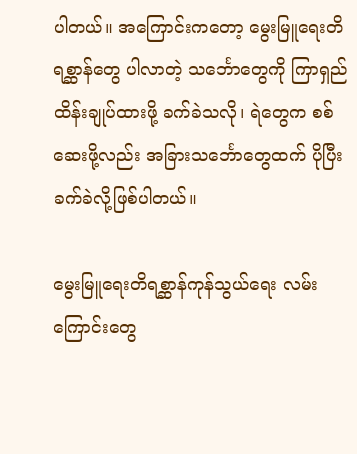ပါတယ်။ အကြောင်းကတော့ မွေးမြူရေးတိရစ္ဆာန်တွေ ပါလာတဲ့ သင်္ဘောတွေကို ကြာရှည်ထိန်းချုပ်ထားဖို့ ခက်ခဲသလို၊ ရဲတွေက စစ်ဆေးဖို့လည်း အခြားသင်္ဘောတွေထက် ပိုပြီး ခက်ခဲလို့ဖြစ်ပါတယ်။

မွေးမြူ‌ရေးတိရစ္ဆာန်ကုန်သွယ်ရေး လမ်းကြောင်းတွေ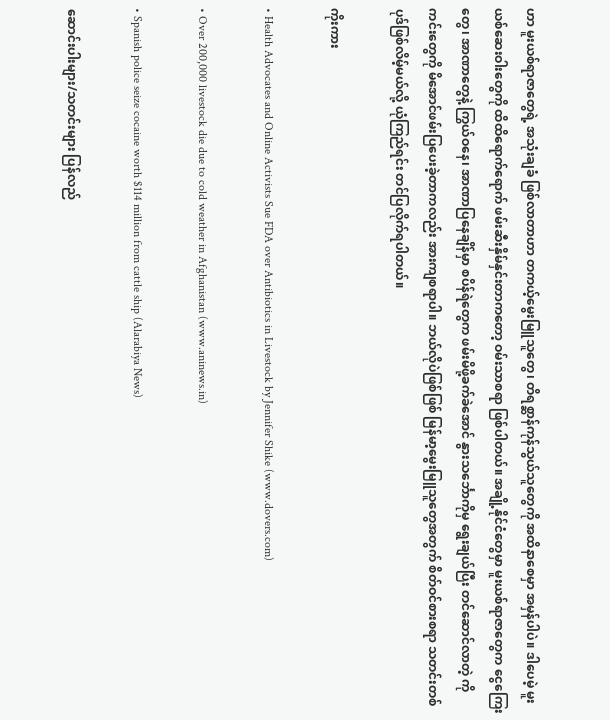ဟာ မူးယစ်ရာဇာတွေရဲ့ အသုံးချခံ ဖြစ်လာတာဟာ တကယ့်မွေးမြူသူတွေ၊ တိရစ္ဆာန်ကုန်သွယ်သူတွေကို အထိနာစေမှာ အမှန်ပါပဲ။ ဒါပေမဲ့ မူးယစ်ဆေးဝါးတွေကို ထိထိရောက်ရောက် ဖမ်းဆီးနှိမ်နှင်းတာကတော့ ဝမ်းသာစရာ ဖြစ်ပါတယ်။ အချို့နိုင်ငံတွေမှာ မူးယစ်ရာဇာတွေက ငွေကြေးတွေ၊ အာဏာတွေနဲ့ ကြွယ်ဝနေ၊ အာဏာပြနေချိန်မှာ စပိန်ရဲတွေက ဖမ်းမိဖို့ခက်ခဲအောင် နွားသင်္ဘောကိုမှ ရွေးချယ်ပြီး တင်ဆောင်လာတဲ့ ကိုကင်းတွေကို မိအောင်ဖမ်းပြပေးခဲ့တာကလည်း အားကျစရာပါ။ ဘယ်လိုပဲဖြစ်ဖြစ် မြန်မာ့မွေးမြူသူတွေအတွက် စိတ်ဝင်စားစရာ သတင်းတစ်ပုဒ်ဖြစ်လိမ့်မယ်လို့ ယုံကြည်ရင်း တင်ပြလိုက်ရပါတယ်။

ကိုးကား

• Health Advocates and Online Activists Sue FDA over Antibiotics in Livestock by Jennifer Shike (www.dovers.com)

• Over 200,000 livestock die due to cold weather in Afghanistan (www.aninews.in)

• Spanish police seize cocaine worth $114 million from cattle ship (Alarabiya News)

ဆောင်းပါးများ/သတင်းများ ပြန်လည်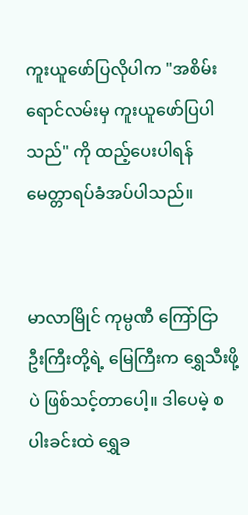ကူးယူဖော်ပြလိုပါက "အစိမ်းရောင်လမ်းမှ ကူးယူဖော်ပြပါသည်" ကို ထည့်ပေးပါရန် မေတ္တာရပ်ခံအပ်ပါသည်။


မာလာမြိုင် ကုမ္ပဏီ ကြော်ငြာ
ဦးကြီးတို့ရဲ့ မြေကြီးက ရွှေသီးဖို့ပဲ ဖြစ်သင့်တာပေါ့။ ဒါပေမဲ့ စပါးခင်းထဲ ရွှေခ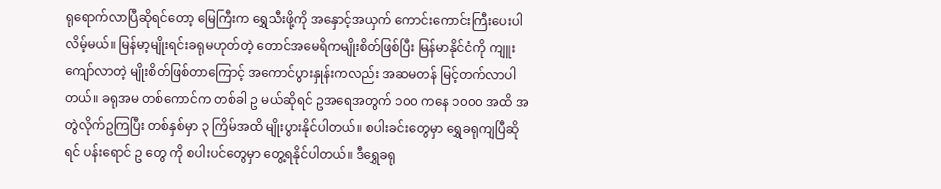ရုရောက်လာပြီဆိုရင်တော့ မြေကြီးက ရွှေသီးဖို့ကို အနှောင့်အယှက် ကောင်းကောင်းကြီးပေးပါလိမ့်မယ်။ မြန်မာ့မျိုးရင်းခရုမဟုတ်တဲ့ တောင်အမေရိကမျိုးစိတ်ဖြစ်ပြီး မြန်မာနိုင်ငံကို ကျူးကျော်လာတဲ့ မျိုးစိတ်ဖြစ်တာကြောင့် အကောင်ပွားနှုန်းကလည်း အဆမတန် မြင့်တက်လာပါတယ်။ ခရုအမ တစ်ကောင်က တစ်ခါ ဥ မယ်ဆိုရင် ဥအရေအတွက် ၁၀၀ ကနေ ၁၀၀၀ အထိ အတွဲလိုက်ဥကြပြီး တစ်နှစ်မှာ ၃ ကြိမ်အထိ မျိုးပွားနိုင်ပါတယ်။ စပါးခင်းတွေမှာ ရွှေခရုကျပြီဆိုရင် ပန်းရောင် ဥ တွေ ကို စပါးပင်တွေမှာ တွေ့ရနိုင်ပါတယ်။ ဒီရွှေခရု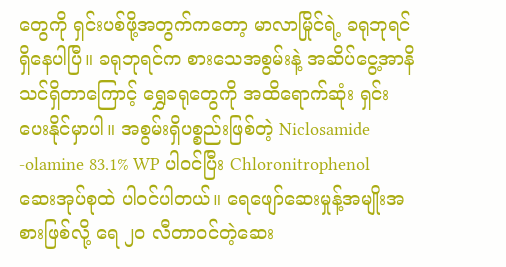တွေကို ရှင်းပစ်ဖို့အတွက်ကတော့ မာလာမြိုင်ရဲ့ ခရုဘုရင် ရှိနေပါပြီ။ ခရုဘုရင်က စားသေအစွမ်းနဲ့ အဆိပ်ငွေ့အာနိသင်ရှိတာကြောင့် ရွှေခရုတွေကို အထိရောက်ဆုံး ရှင်းပေးနိုင်မှာပါ။ အစွမ်းရှိပစ္စည်းဖြစ်တဲ့ Niclosamide -olamine 83.1% WP ပါဝင်ပြီး Chloronitrophenol ဆေးအုပ်စုထဲ ပါဝင်ပါတယ်။ ရေဖျော်ဆေးမှုန့်အမျိုးအစားဖြစ်လို့ ရေ ၂၀ လီတာဝင်တဲ့ဆေး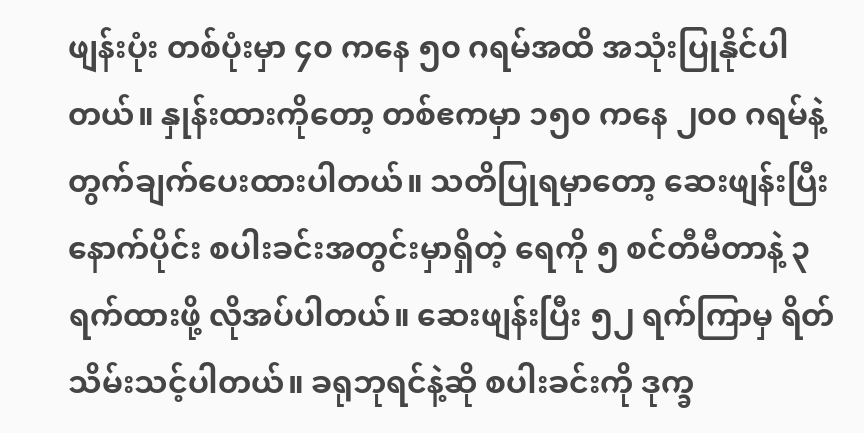ဖျန်းပုံး တစ်ပုံးမှာ ၄၀ ကနေ ၅၀ ဂရမ်အထိ အသုံးပြုနိုင်ပါတယ်။ နှုန်းထားကိုတော့ တစ်ဧကမှာ ၁၅၀ ကနေ ၂၀၀ ဂရမ်နဲ့ တွက်ချက်ပေးထားပါတယ်။ သတိပြုရမှာတော့ ဆေးဖျန်းပြီးနောက်ပိုင်း စပါးခင်းအတွင်းမှာရှိတဲ့ ရေကို ၅ စင်တီမီတာနဲ့ ၃ ရက်ထားဖို့ လိုအပ်ပါတယ်။ ဆေးဖျန်းပြီး ၅၂ ရက်ကြာမှ ရိတ်သိမ်းသင့်ပါတယ်။ ခရုဘုရင်နဲ့ဆို စပါးခင်းကို ဒုက္ခ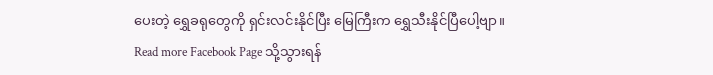ပေးတဲ့ ရွှေခရုတွေကို ရှင်းလင်းနိုင်ပြီး မြေကြီးက ရွှေသီးနိုင်ပြီပေါ့ဗျာ။
Read more Facebook Page သို့သွားရန်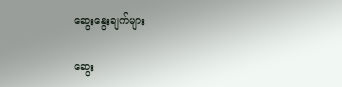ဆွေးနွေးချက်များ

ဆွေး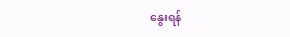နွေးရန်